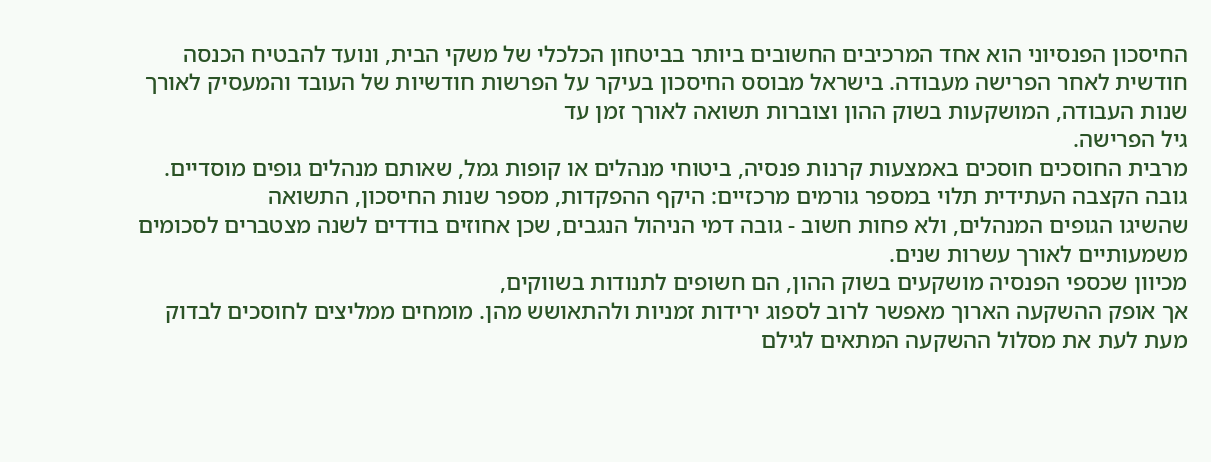החיסכון הפנסיוני הוא אחד המרכיבים החשובים ביותר בביטחון הכלכלי של משקי הבית, ונועד להבטיח הכנסה חודשית לאחר הפרישה מעבודה. בישראל מבוסס החיסכון בעיקר על הפרשות חודשיות של העובד והמעסיק לאורך שנות העבודה, המושקעות בשוק ההון וצוברות תשואה לאורך זמן עד
גיל הפרישה.
מרבית החוסכים חוסכים באמצעות קרנות פנסיה, ביטוחי מנהלים או קופות גמל, שאותם מנהלים גופים מוסדיים. גובה הקצבה העתידית תלוי במספר גורמים מרכזיים: היקף ההפקדות, מספר שנות החיסכון, התשואה
שהשיגו הגופים המנהלים, ולא פחות חשוב - גובה דמי הניהול הנגבים, שכן אחוזים בודדים לשנה מצטברים לסכומים משמעותיים לאורך עשרות שנים.
מכיוון שכספי הפנסיה מושקעים בשוק ההון, הם חשופים לתנודות בשווקים,
אך אופק ההשקעה הארוך מאפשר לרוב לספוג ירידות זמניות ולהתאושש מהן. מומחים ממליצים לחוסכים לבדוק מעת לעת את מסלול ההשקעה המתאים לגילם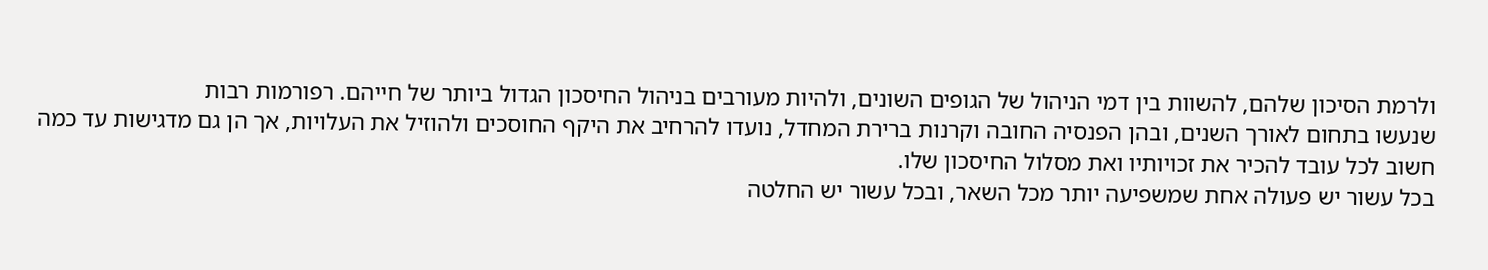ולרמת הסיכון שלהם, להשוות בין דמי הניהול של הגופים השונים, ולהיות מעורבים בניהול החיסכון הגדול ביותר של חייהם. רפורמות רבות
שנעשו בתחום לאורך השנים, ובהן הפנסיה החובה וקרנות ברירת המחדל, נועדו להרחיב את היקף החוסכים ולהוזיל את העלויות, אך הן גם מדגישות עד כמה חשוב לכל עובד להכיר את זכויותיו ואת מסלול החיסכון שלו.
בכל עשור יש פעולה אחת שמשפיעה יותר מכל השאר, ובכל עשור יש החלטה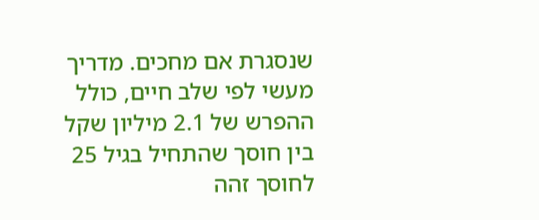שנסגרת אם מחכים. מדריך מעשי לפי שלב חיים, כולל ההפרש של 2.1 מיליון שקל בין חוסך שהתחיל בגיל 25 לחוסך זהה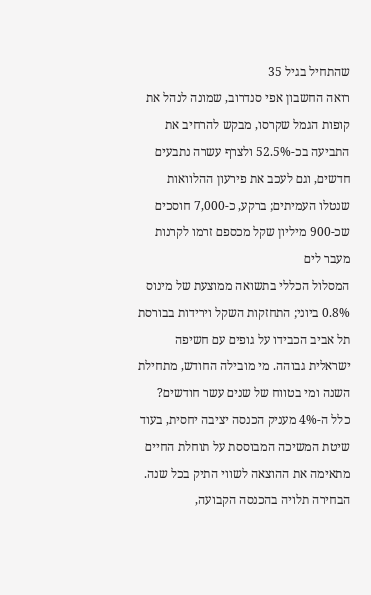שהתחיל בגיל 35
רואה החשבון אפי סנדרוב, שמונה לנהל את קופות הגמל שקרסו, מבקש להרחיב את התביעה בכ-52.5% ולצרף עשרה נתבעים חדשים, וגם לעכב את פירעון ההלוואות שנטלו העמיתים; ברקע, כ-7,000 חוסכים שכ-900 מיליון שקל מכספם זרמו לקרנות מעבר לים
המסלול הכללי בתשואה ממוצעת של מינוס 0.8% ביוני; התחזקות השקל וירידות בבורסת תל אביב הכבידו על גופים עם חשיפה ישראלית גבוהה. מי מובילה החודש, מתחילת השנה ומי בטווח של שנים עשר חודשים?
כלל ה-4% מעניק הכנסה יציבה יחסית, בעוד שיטת המשיכה המבוססת על תוחלת החיים מתאימה את ההוצאה לשווי התיק בכל שנה. הבחירה תלויה בהכנסה הקבועה,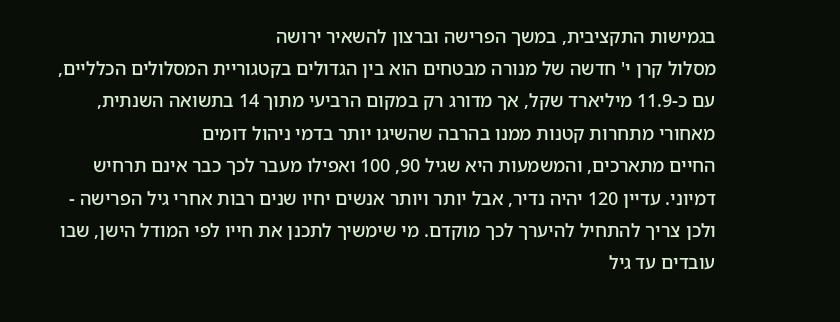בגמישות התקציבית, במשך הפרישה וברצון להשאיר ירושה
מסלול קרן י' חדשה של מנורה מבטחים הוא בין הגדולים בקטגוריית המסלולים הכלליים, עם כ-11.9 מיליארד שקל, אך מדורג רק במקום הרביעי מתוך 14 בתשואה השנתית, מאחורי מתחרות קטנות ממנו בהרבה שהשיגו יותר בדמי ניהול דומים
החיים מתארכים, והמשמעות היא שגיל 90, 100 ואפילו מעבר לכך כבר אינם תרחיש דמיוני. עדיין 120 יהיה נדיר, אבל יותר ויותר אנשים יחיו שנים רבות אחרי גיל הפרישה - ולכן צריך להתחיל להיערך לכך מוקדם. מי שימשיך לתכנן את חייו לפי המודל הישן, שבו עובדים עד גיל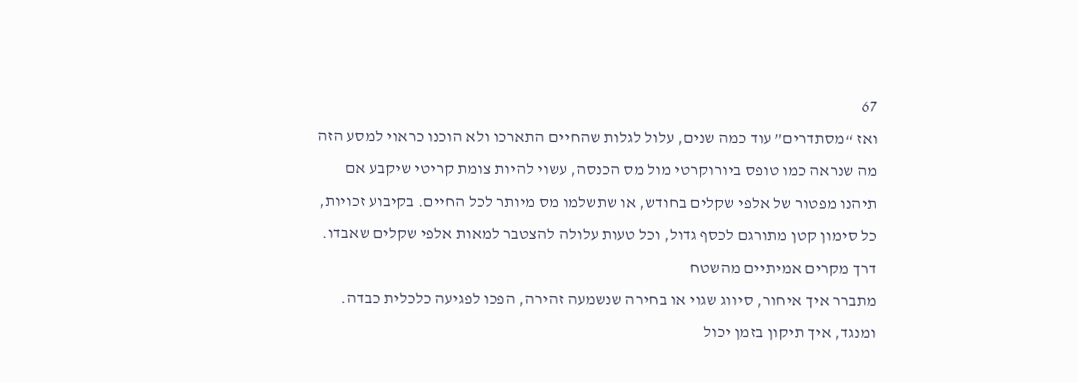67
ואז “מסתדרים” עוד כמה שנים, עלול לגלות שהחיים התארכו ולא הוכנו כראוי למסע הזה
מה שנראה כמו טופס ביורוקרטי מול מס הכנסה, עשוי להיות צומת קריטי שיקבע אם תיהנו מפטור של אלפי שקלים בחודש, או שתשלמו מס מיותר לכל החיים. בקיבוע זכויות, כל סימון קטן מתורגם לכסף גדול, וכל טעות עלולה להצטבר למאות אלפי שקלים שאבדו. דרך מקרים אמיתיים מהשטח
מתברר איך איחור, סיווג שגוי או בחירה שנשמעה זהירה, הפכו לפגיעה כלכלית כבדה. ומנגד, איך תיקון בזמן יכול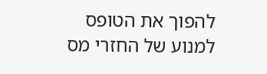להפוך את הטופס למנוע של החזרי מס